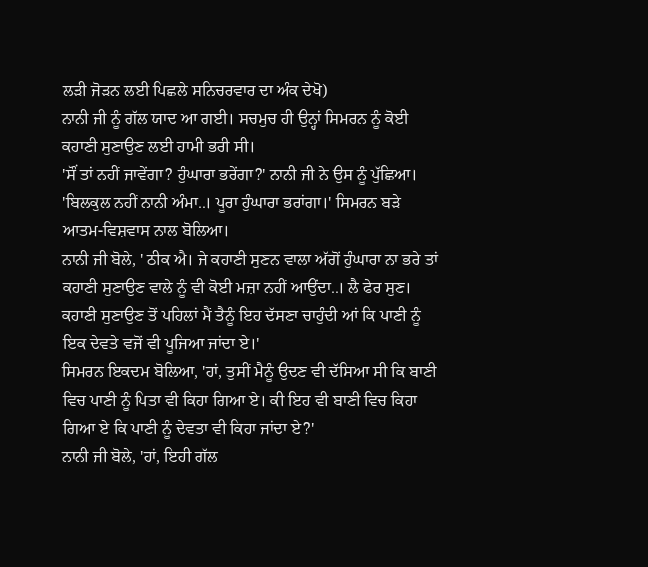ਲੜੀ ਜੋੜਨ ਲਈ ਪਿਛਲੇ ਸਨਿਚਰਵਾਰ ਦਾ ਅੰਕ ਦੇਖੋ)
ਨਾਨੀ ਜੀ ਨੂੰ ਗੱਲ ਯਾਦ ਆ ਗਈ। ਸਚਮੁਚ ਹੀ ਉਨ੍ਹਾਂ ਸਿਮਰਨ ਨੂੰ ਕੋਈ ਕਹਾਣੀ ਸੁਣਾਉਣ ਲਈ ਹਾਮੀ ਭਰੀ ਸੀ।
'ਸੌਂ ਤਾਂ ਨਹੀਂ ਜਾਵੇਂਗਾ? ਹੁੰਘਾਰਾ ਭਰੇਂਗਾ?' ਨਾਨੀ ਜੀ ਨੇ ਉਸ ਨੂੰ ਪੁੱਛਿਆ।
'ਬਿਲਕੁਲ ਨਹੀਂ ਨਾਨੀ ਅੰਮਾ..। ਪੂਰਾ ਹੁੰਘਾਰਾ ਭਰਾਂਗਾ।' ਸਿਮਰਨ ਬੜੇ ਆਤਮ-ਵਿਸ਼ਵਾਸ ਨਾਲ ਬੋਲਿਆ।
ਨਾਨੀ ਜੀ ਬੋਲੇ, ' ਠੀਕ ਐ। ਜੇ ਕਹਾਣੀ ਸੁਣਨ ਵਾਲਾ ਅੱਗੋਂ ਹੁੰਘਾਰਾ ਨਾ ਭਰੇ ਤਾਂ ਕਹਾਣੀ ਸੁਣਾਉਣ ਵਾਲੇ ਨੂੰ ਵੀ ਕੋਈ ਮਜ਼ਾ ਨਹੀਂ ਆਉਂਦਾ..। ਲੈ ਫੇਰ ਸੁਣ। ਕਹਾਣੀ ਸੁਣਾਉਣ ਤੋਂ ਪਹਿਲਾਂ ਮੈਂ ਤੈਨੂੰ ਇਹ ਦੱਸਣਾ ਚਾਹੁੰਦੀ ਆਂ ਕਿ ਪਾਣੀ ਨੂੰ ਇਕ ਦੇਵਤੇ ਵਜੋਂ ਵੀ ਪੂਜਿਆ ਜਾਂਦਾ ਏ।'
ਸਿਮਰਨ ਇਕਦਮ ਬੋਲਿਆ, 'ਹਾਂ, ਤੁਸੀਂ ਮੈਨੂੰ ਉਦਣ ਵੀ ਦੱਸਿਆ ਸੀ ਕਿ ਬਾਣੀ ਵਿਚ ਪਾਣੀ ਨੂੰ ਪਿਤਾ ਵੀ ਕਿਹਾ ਗਿਆ ਏ। ਕੀ ਇਹ ਵੀ ਬਾਣੀ ਵਿਚ ਕਿਹਾ ਗਿਆ ਏ ਕਿ ਪਾਣੀ ਨੂੰ ਦੇਵਤਾ ਵੀ ਕਿਹਾ ਜਾਂਦਾ ਏ?'
ਨਾਨੀ ਜੀ ਬੋਲੇ, 'ਹਾਂ, ਇਹੀ ਗੱਲ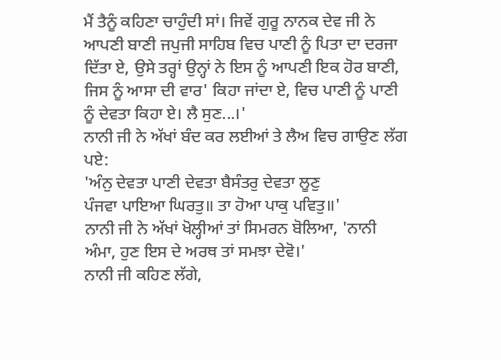ਮੈਂ ਤੈਨੂੰ ਕਹਿਣਾ ਚਾਹੁੰਦੀ ਸਾਂ। ਜਿਵੇਂ ਗੁਰੂ ਨਾਨਕ ਦੇਵ ਜੀ ਨੇ ਆਪਣੀ ਬਾਣੀ ਜਪੁਜੀ ਸਾਹਿਬ ਵਿਚ ਪਾਣੀ ਨੂੰ ਪਿਤਾ ਦਾ ਦਰਜਾ ਦਿੱਤਾ ਏ, ਉਸੇ ਤਰ੍ਹਾਂ ਉਨ੍ਹਾਂ ਨੇ ਇਸ ਨੂੰ ਆਪਣੀ ਇਕ ਹੋਰ ਬਾਣੀ, ਜਿਸ ਨੂੰ ਆਸਾ ਦੀ ਵਾਰ' ਕਿਹਾ ਜਾਂਦਾ ਏ, ਵਿਚ ਪਾਣੀ ਨੂੰ ਪਾਣੀ ਨੂੰ ਦੇਵਤਾ ਕਿਹਾ ਏ। ਲੈ ਸੁਣ...।'
ਨਾਨੀ ਜੀ ਨੇ ਅੱਖਾਂ ਬੰਦ ਕਰ ਲਈਆਂ ਤੇ ਲੈਅ ਵਿਚ ਗਾਉਣ ਲੱਗ ਪਏ:
'ਅੰਨੁ ਦੇਵਤਾ ਪਾਣੀ ਦੇਵਤਾ ਬੈਸੰਤਰੁ ਦੇਵਤਾ ਲੂਣੁ
ਪੰਜਵਾ ਪਾਇਆ ਘਿਰਤੁ॥ ਤਾ ਹੋਆ ਪਾਕੁ ਪਵਿਤੁ॥'
ਨਾਨੀ ਜੀ ਨੇ ਅੱਖਾਂ ਖੋਲ੍ਹੀਆਂ ਤਾਂ ਸਿਮਰਨ ਬੋਲਿਆ, 'ਨਾਨੀ ਅੰਮਾ, ਹੁਣ ਇਸ ਦੇ ਅਰਥ ਤਾਂ ਸਮਝਾ ਦੇਵੋ।'
ਨਾਨੀ ਜੀ ਕਹਿਣ ਲੱਗੇ,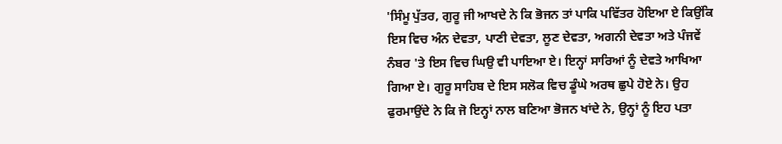'ਸਿੰਮੂ ਪੁੱਤਰ, ਗੁਰੂ ਜੀ ਆਖਦੇ ਨੇ ਕਿ ਭੋਜਨ ਤਾਂ ਪਾਕਿ ਪਵਿੱਤਰ ਹੋਇਆ ਏ ਕਿਉਂਕਿ ਇਸ ਵਿਚ ਅੰਨ ਦੇਵਤਾ, ਪਾਣੀ ਦੇਵਤਾ, ਲੂਣ ਦੇਵਤਾ, ਅਗਨੀ ਦੇਵਤਾ ਅਤੇ ਪੰਜਵੇਂ ਨੰਬਰ 'ਤੇ ਇਸ ਵਿਚ ਘਿਉ ਵੀ ਪਾਇਆ ਏ। ਇਨ੍ਹਾਂ ਸਾਰਿਆਂ ਨੂੰ ਦੇਵਤੇ ਆਖਿਆ ਗਿਆ ਏ। ਗੁਰੂ ਸਾਹਿਬ ਦੇ ਇਸ ਸਲੋਕ ਵਿਚ ਡੂੰਘੇ ਅਰਥ ਛੁਪੇ ਹੋਏ ਨੇ। ਉਹ ਫੁਰਮਾਉਂਦੇ ਨੇ ਕਿ ਜੋ ਇਨ੍ਹਾਂ ਨਾਲ ਬਣਿਆ ਭੋਜਨ ਖਾਂਦੇ ਨੇ, ਉਨ੍ਹਾਂ ਨੂੰ ਇਹ ਪਤਾ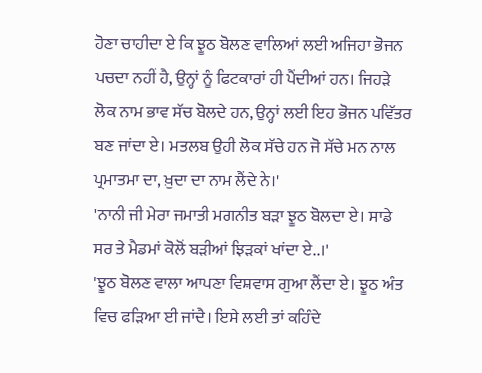ਹੋਣਾ ਚਾਹੀਦਾ ਏ ਕਿ ਝੂਠ ਬੋਲਣ ਵਾਲਿਆਂ ਲਈ ਅਜਿਹਾ ਭੋਜਨ ਪਚਦਾ ਨਹੀਂ ਹੈ, ਉਨ੍ਹਾਂ ਨੂੰ ਫਿਟਕਾਰਾਂ ਹੀ ਪੈਂਦੀਆਂ ਹਨ। ਜਿਹੜੇ ਲੋਕ ਨਾਮ ਭਾਵ ਸੱਚ ਬੋਲਦੇ ਹਨ, ਉਨ੍ਹਾਂ ਲਈ ਇਹ ਭੋਜਨ ਪਵਿੱਤਰ ਬਣ ਜਾਂਦਾ ਏ। ਮਤਲਬ ਉਹੀ ਲੋਕ ਸੱਚੇ ਹਨ ਜੋ ਸੱਚੇ ਮਨ ਨਾਲ ਪ੍ਰਮਾਤਮਾ ਦਾ, ਖ਼ੁਦਾ ਦਾ ਨਾਮ ਲੈਂਦੇ ਨੇ।'
'ਨਾਨੀ ਜੀ ਮੇਰਾ ਜਮਾਤੀ ਮਗਨੀਤ ਬੜਾ ਝੂਠ ਬੋਲਦਾ ਏ। ਸਾਡੇ ਸਰ ਤੇ ਮੈਡਮਾਂ ਕੋਲੋਂ ਬੜੀਆਂ ਝਿੜਕਾਂ ਖਾਂਦਾ ਏ..।'
'ਝੂਠ ਬੋਲਣ ਵਾਲਾ ਆਪਣਾ ਵਿਸ਼ਵਾਸ ਗੁਆ ਲੈਂਦਾ ਏ। ਝੂਠ ਅੰਤ ਵਿਚ ਫੜਿਆ ਈ ਜਾਂਦੈ। ਇਸੇ ਲਈ ਤਾਂ ਕਹਿੰਦੇ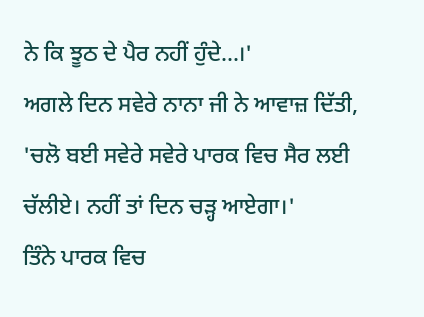ਨੇ ਕਿ ਝੂਠ ਦੇ ਪੈਰ ਨਹੀਂ ਹੁੰਦੇ...।'
ਅਗਲੇ ਦਿਨ ਸਵੇਰੇ ਨਾਨਾ ਜੀ ਨੇ ਆਵਾਜ਼ ਦਿੱਤੀ, 'ਚਲੋ ਬਈ ਸਵੇਰੇ ਸਵੇਰੇ ਪਾਰਕ ਵਿਚ ਸੈਰ ਲਈ ਚੱਲੀਏ। ਨਹੀਂ ਤਾਂ ਦਿਨ ਚੜ੍ਹ ਆਏਗਾ।'
ਤਿੰਨੇ ਪਾਰਕ ਵਿਚ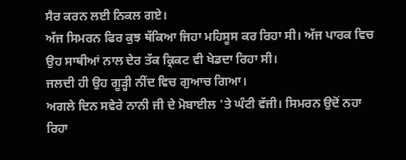ਸੈਰ ਕਰਨ ਲਈ ਨਿਕਲ ਗਏ।
ਅੱਜ ਸਿਮਰਨ ਫਿਰ ਕੁਝ ਥੱਕਿਆ ਜਿਹਾ ਮਹਿਸੂਸ ਕਰ ਰਿਹਾ ਸੀ। ਅੱਜ ਪਾਰਕ ਵਿਚ ਉਹ ਸਾਥੀਆਂ ਨਾਲ ਦੇਰ ਤੱਕ ਕ੍ਰਿਕਟ ਵੀ ਖੇਡਦਾ ਰਿਹਾ ਸੀ।
ਜਲਦੀ ਹੀ ਉਹ ਗੂੜ੍ਹੀ ਨੀਂਦ ਵਿਚ ਗੁਆਚ ਗਿਆ।
ਅਗਲੇ ਦਿਨ ਸਵੇਰੇ ਨਾਨੀ ਜੀ ਦੇ ਮੋਬਾਈਲ 'ਤੇ ਘੰਟੀ ਵੱਜੀ। ਸਿਮਰਨ ਉਦੋਂ ਨਹਾ ਰਿਹਾ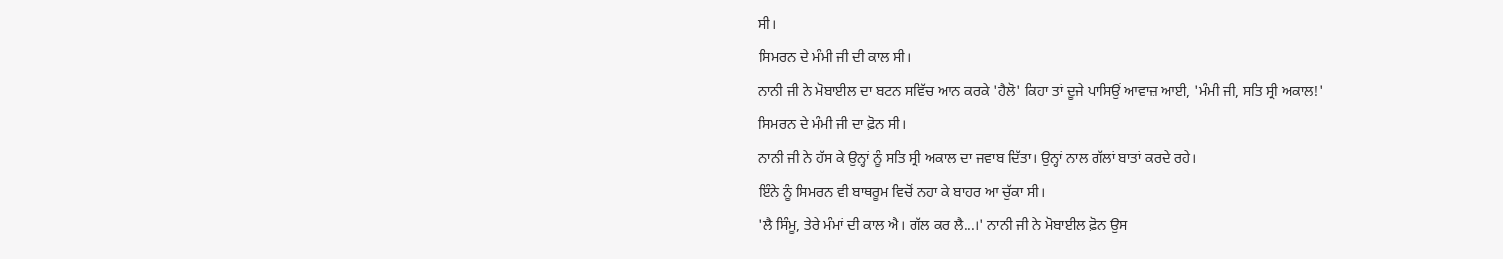ਸੀ।
ਸਿਮਰਨ ਦੇ ਮੰਮੀ ਜੀ ਦੀ ਕਾਲ ਸੀ।
ਨਾਨੀ ਜੀ ਨੇ ਮੋਬਾਈਲ ਦਾ ਬਟਨ ਸਵਿੱਚ ਆਨ ਕਰਕੇ 'ਹੈਲੋ' ਕਿਹਾ ਤਾਂ ਦੂਜੇ ਪਾਸਿਉਂ ਆਵਾਜ਼ ਆਈ, 'ਮੰਮੀ ਜੀ, ਸਤਿ ਸ੍ਰੀ ਅਕਾਲ!'
ਸਿਮਰਨ ਦੇ ਮੰਮੀ ਜੀ ਦਾ ਫ਼ੋਨ ਸੀ।
ਨਾਨੀ ਜੀ ਨੇ ਹੱਸ ਕੇ ਉਨ੍ਹਾਂ ਨੂੰ ਸਤਿ ਸ੍ਰੀ ਅਕਾਲ ਦਾ ਜਵਾਬ ਦਿੱਤਾ। ਉਨ੍ਹਾਂ ਨਾਲ ਗੱਲਾਂ ਬਾਤਾਂ ਕਰਦੇ ਰਹੇ।
ਇੰਨੇ ਨੂੰ ਸਿਮਰਨ ਵੀ ਬਾਥਰੂਮ ਵਿਚੋਂ ਨਹਾ ਕੇ ਬਾਹਰ ਆ ਚੁੱਕਾ ਸੀ।
'ਲੈ ਸਿੰਮੂ, ਤੇਰੇ ਮੰਮਾਂ ਦੀ ਕਾਲ ਐ। ਗੱਲ ਕਰ ਲੈ...।' ਨਾਨੀ ਜੀ ਨੇ ਮੋਬਾਈਲ ਫ਼ੋਨ ਉਸ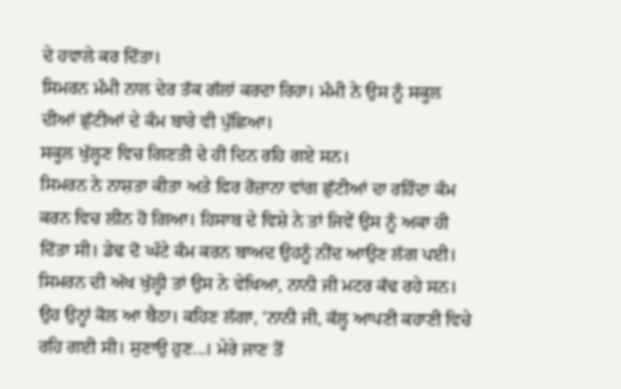ਦੇ ਹਵਾਲੇ ਕਰ ਦਿੱਤਾ।
ਸਿਮਰਨ ਮੰਮੀ ਨਾਲ ਦੇਰ ਤੱਕ ਗੱਲਾਂ ਕਰਦਾ ਰਿਹਾ। ਮੰਮੀ ਨੇ ਉਸ ਨੂੰ ਸਕੂਲ ਦੀਆਂ ਛੁੱਟੀਆਂ ਦੇ ਕੰਮ ਬਾਰੇ ਵੀ ਪੁੱਛਿਆ।
ਸਕੂਲ ਖੁੱਲ੍ਹਣ ਵਿਚ ਗਿਣਤੀ ਦੇ ਹੀ ਦਿਨ ਰਹਿ ਗਏ ਸਨ।
ਸਿਮਰਨ ਨੇ ਨਾਸ਼ਤਾ ਕੀਤਾ ਅਤੇ ਫਿਰ ਰੋਜ਼ਾਨਾ ਵਾਂਗ ਛੁੱਟੀਆਂ ਦਾ ਰਹਿੰਦਾ ਕੰਮ ਕਰਨ ਵਿਚ ਲੀਨ ਹੋ ਗਿਆ। ਹਿਸਾਬ ਦੇ ਵਿਸ਼ੇ ਨੇ ਤਾਂ ਜਿਵੇਂ ਉਸ ਨੂੰ ਅਕਾ ਹੀ ਦਿੱਤਾ ਸੀ। ਡੇਢ ਦੋ ਘੰਟੇ ਕੰਮ ਕਰਨ ਬਾਅਦ ਉਹਨੂੰ ਨੀਂਦ ਆਉਣ ਲੱਗ ਪਈ।
ਸਿਮਰਨ ਦੀ ਅੱਖ ਖੁੱਲ੍ਹੀ ਤਾਂ ਉਸ ਨੇ ਵੇਖਿਆ, ਨਾਨੀ ਜੀ ਮਟਰ ਕੱਢ ਰਹੇ ਸਨ। ਉਹ ਉਨ੍ਹਾਂ ਕੋਲ ਆ ਬੈਠਾ। ਕਹਿਣ ਲੱਗਾ, 'ਨਾਨੀ ਜੀ, ਕੱਲ੍ਹ ਆਪਣੀ ਕਹਾਣੀ ਵਿਚੇ ਰਹਿ ਗਈ ਸੀ। ਸੁਣਾਉ ਹੁਣ...। ਮੇਰੇ ਜਾਣ ਤੋਂ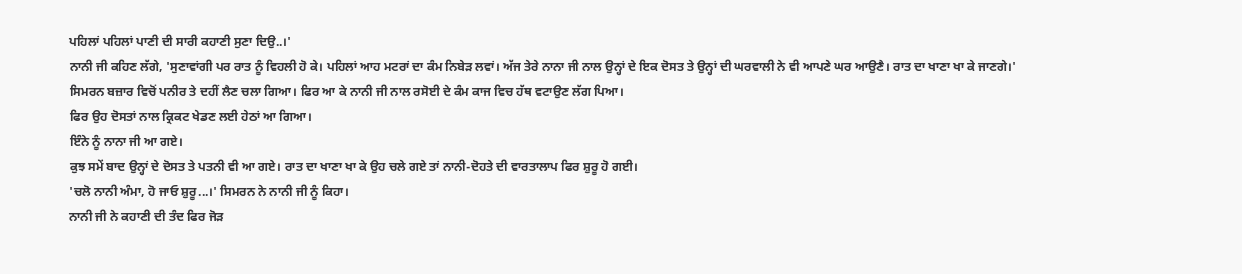ਪਹਿਲਾਂ ਪਹਿਲਾਂ ਪਾਣੀ ਦੀ ਸਾਰੀ ਕਹਾਣੀ ਸੁਣਾ ਦਿਉ..।'
ਨਾਨੀ ਜੀ ਕਹਿਣ ਲੱਗੇ, 'ਸੁਣਾਵਾਂਗੀ ਪਰ ਰਾਤ ਨੂੰ ਵਿਹਲੀ ਹੋ ਕੇ। ਪਹਿਲਾਂ ਆਹ ਮਟਰਾਂ ਦਾ ਕੰਮ ਨਿਬੇੜ ਲਵਾਂ। ਅੱਜ ਤੇਰੇ ਨਾਨਾ ਜੀ ਨਾਲ ਉਨ੍ਹਾਂ ਦੇ ਇਕ ਦੋਸਤ ਤੇ ਉਨ੍ਹਾਂ ਦੀ ਘਰਵਾਲੀ ਨੇ ਵੀ ਆਪਣੇ ਘਰ ਆਉਣੈ। ਰਾਤ ਦਾ ਖਾਣਾ ਖਾ ਕੇ ਜਾਣਗੇ।'
ਸਿਮਰਨ ਬਜ਼ਾਰ ਵਿਚੋਂ ਪਨੀਰ ਤੇ ਦਹੀਂ ਲੈਣ ਚਲਾ ਗਿਆ। ਫਿਰ ਆ ਕੇ ਨਾਨੀ ਜੀ ਨਾਲ ਰਸੋਈ ਦੇ ਕੰਮ ਕਾਜ ਵਿਚ ਹੱਥ ਵਟਾਉਣ ਲੱਗ ਪਿਆ।
ਫਿਰ ਉਹ ਦੋਸਤਾਂ ਨਾਲ ਕ੍ਰਿਕਟ ਖੇਡਣ ਲਈ ਹੇਠਾਂ ਆ ਗਿਆ।
ਇੰਨੇ ਨੂੰ ਨਾਨਾ ਜੀ ਆ ਗਏ।
ਕੁਝ ਸਮੇਂ ਬਾਦ ਉਨ੍ਹਾਂ ਦੇ ਦੋਸਤ ਤੇ ਪਤਨੀ ਵੀ ਆ ਗਏ। ਰਾਤ ਦਾ ਖਾਣਾ ਖਾ ਕੇ ਉਹ ਚਲੇ ਗਏ ਤਾਂ ਨਾਨੀ-ਦੋਹਤੇ ਦੀ ਵਾਰਤਾਲਾਪ ਫਿਰ ਸ਼ੁਰੂ ਹੋ ਗਈ।
'ਚਲੋ ਨਾਨੀ ਅੰਮਾ, ਹੋ ਜਾਓ ਸ਼ੁਰੂ...।' ਸਿਮਰਨ ਨੇ ਨਾਨੀ ਜੀ ਨੂੰ ਕਿਹਾ।
ਨਾਨੀ ਜੀ ਨੇ ਕਹਾਣੀ ਦੀ ਤੰਦ ਫਿਰ ਜੋੜ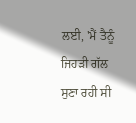ਲਈ, 'ਮੈਂ ਤੈਨੂੰ ਜਿਹੜੀ ਗੱਲ ਸੁਣਾ ਰਹੀ ਸੀ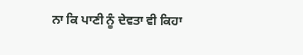ਨਾ ਕਿ ਪਾਣੀ ਨੂੰ ਦੇਵਤਾ ਵੀ ਕਿਹਾ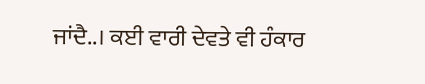ਜਾਂਦੈ..। ਕਈ ਵਾਰੀ ਦੇਵਤੇ ਵੀ ਹੰਕਾਰ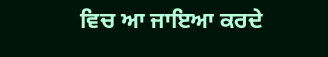ਵਿਚ ਆ ਜਾਇਆ ਕਰਦੇ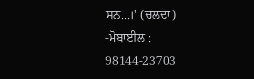ਸਨ...।' (ਚਲਦਾ)
-ਮੋਬਾਈਲ : 98144-23703